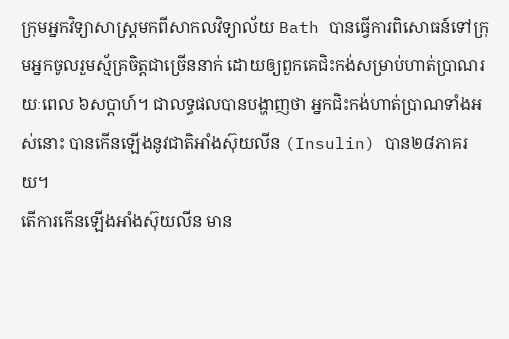ក្រុមអ្នកវិទ្យាសាស្រ្ដមកពីសាកលវិទ្យាល័យ Bath បានធ្វើការពិសោធន៍ទៅក្រុមអ្នកចូលរួមស្ម័គ្រចិត្តជាច្រើននាក់ ដោយឲ្យពួកគេជិះកង់សម្រាប់ហាត់ប្រាណរយៈពេល ៦សប្ដាហ៍។ ជាលទ្ធផលបានបង្ហាញថា អ្នកជិះកង់ហាត់ប្រាណទាំងអស់នោះ បានកើនឡើងនូវជាតិអាំងស៊ុយលីន (Insulin) បាន២៨ភាគរយ។
តើការកើនឡើងអាំងស៊ុយលីន មាន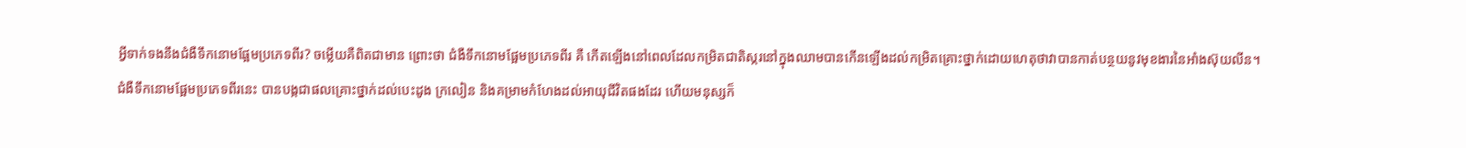អ្វីទាក់ទងនឹងជំងឺទឹកនោមផ្អែមប្រភេទពីរ? ចម្លើយគឺពិតជាមាន ព្រោះថា ជំងឺទឹកនោមផ្អែមប្រភេទពីរ គឺ កើតឡើងនៅពេលដែលកម្រិតជាតិស្ករនៅក្នុងឈាមបានកើនឡើងដល់កម្រិតគ្រោះថ្នាក់ដោយហេតុថាវាបានកាត់បន្ថយនូវមុខងារនៃអាំងស៊ុយលីន។
ជំងឺទឹកនោមផ្អែមប្រភេទពីរនេះ បានបង្កជាផលគ្រោះថ្នាក់ដល់បេះដូង ក្រលៀន និងគម្រាមកំហែងដល់អាយុជីវិតផងដែរ ហើយមនុស្សក៏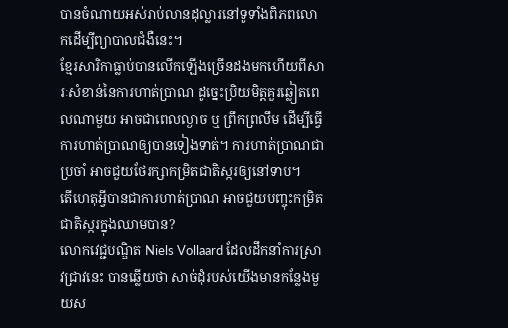បានចំណាយអស់រាប់លានដុល្លារនៅទូទាំងពិភពលោកដើម្បីព្យាបាលជំងឺនេះ។
ខ្មែរសារិកាធ្លាប់បានលើកឡើងច្រើនដងមកហើយពីសារៈសំខាន់នៃការហាត់ប្រាណ ដូច្នេះប្រិយមិត្តគួរឆ្លៀតពេលណាមួយ អាចជាពេលល្ងាច ឬ ព្រឹកព្រលឹម ដើម្បីធ្វើការហាត់ប្រាណឲ្យបានទៀងទាត់។ ការហាត់ប្រាណជាប្រចាំ អាចជួយថែរក្សាកម្រិតជាតិស្ករឲ្យនៅទាប។
តើហេតុអ្វីបានជាការហាត់ប្រាណ អាចជួយបញ្ចុះកម្រិតជាតិស្ករក្នុងឈាមបាន?
លោកវេជ្ជបណ្ឌិត Niels Vollaard ដែលដឹកនាំការស្រាវជ្រាវនេះ បានឆ្លើយថា សាច់ដុំរបស់យើងមានកន្លែងមួយស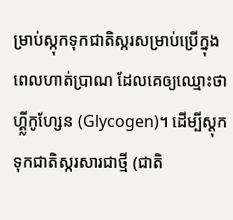ម្រាប់ស្កុកទុកជាតិស្ករសម្រាប់ប្រើក្នុងពេលហាត់ប្រាណ ដែលគេឲ្យឈ្មោះថា ហ្គ្លីកូហ្សែន (Glycogen)។ ដើម្បីស្ដុកទុកជាតិស្ករសារជាថ្មី (ជាតិ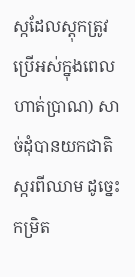ស្កដែលស្ដុកត្រូវប្រើអស់ក្នុងពេលហាត់ប្រាណ) សាច់ដុំបានយកជាតិស្ករពីឈាម ដូច្នេះកម្រិត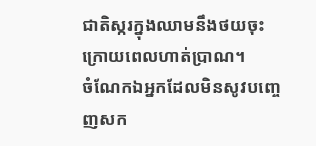ជាតិស្ករក្នុងឈាមនឹងថយចុះក្រោយពេលហាត់ប្រាណ។
ចំណែកឯអ្នកដែលមិនសូវបញ្ចេញសក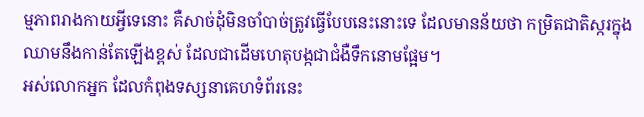ម្មភាពរាងកាយអ្វីទេនោះ គឺសាច់ដុំមិនចាំបាច់ត្រូវធ្វើបែបនេះនោះទេ ដែលមានន័យថា កម្រិតជាតិស្ករក្នុងឈាមនឹងកាន់តែឡើងខ្ពស់ ដែលជាដើមហេតុបង្កជាជំងឺទឹកនោមផ្អែម។
អស់លោកអ្នក ដែលកំពុងទស្សនាគេហទំព័រនេះ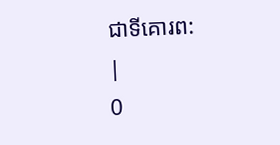ជាទីគោរព:
|
0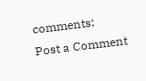comments:
Post a Comment